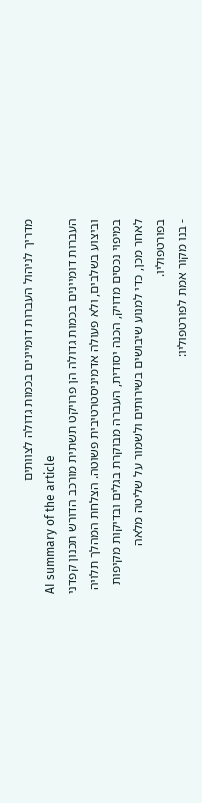מדריך לניהול העברות דומיינים בכמות גדולה לצוותים
AI summary of the article
העברות דומיינים בכמות גדולה הן פרויקט תשתית מורכב הדורש תכנון קפדני וביצוע בשלבים, ולא פעולה אדמיניסטרטיבית פשוטה. הצלחת המהלך תלויה במיפוי נכסים מדויק, הכנה יסודית, העברה מבוקרת בגלים ובדיקות מקיפות לאחר מכן, כדי למנוע שיבושים בשירותים ולשמור על שליטה מלאה בפורטפוליו.
- בנו מקור אמת לפורטפוליו: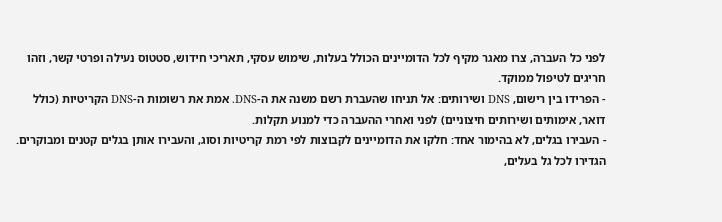לפני כל העברה, צרו מאגר מקיף לכל הדומיינים הכולל בעלות, שימוש עסקי, תאריכי חידוש, סטטוס נעילה ופרטי קשר, וזהו חריגים לטיפול ממוקד.
- הפרידו בין רישום, DNS ושירותים: אל תניחו שהעברת רשם משנה את ה-DNS. אמת את רשומות ה-DNS הקריטיות (כולל דואר, אימותים ושירותים חיצוניים) לפני ואחרי ההעברה כדי למנוע תקלות.
- העבירו בגלים, לא בהימור אחד: חלקו את הדומיינים לקבוצות לפי רמת קריטיות וסוג, והעבירו אותן בגלים קטנים ומבוקרים. הגדירו לכל גל בעלים,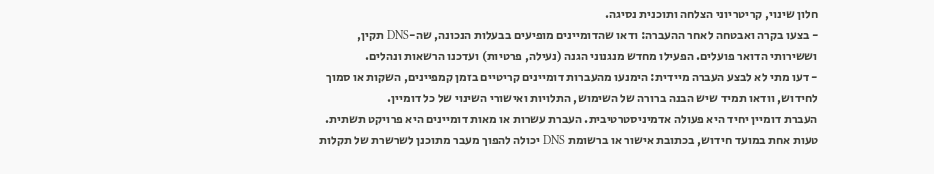חלון שינוי, קריטריוני הצלחה ותוכנית נסיגה.
- בצעו בקרה ואבטחה לאחר ההעברה: ודאו שהדומיינים מופיעים בבעלות הנכונה, שה-DNS תקין, וששירותי הדואר פועלים. הפעילו מחדש מנגנוני הגנה (נעילה, פרטיות) ועדכנו הרשאות ונהלים.
- דעו מתי לא לבצע העברה מיידית: הימנעו מהעברות דומיינים קריטיים בזמן קמפיינים, השקות או סמוך לחידוש, וודאו תמיד שיש הבנה ברורה של השימוש, התלויות ואישורי השינוי של כל דומיין.
העברת דומיין יחיד היא פעולה אדמיניסטרטיבית. העברת עשרות או מאות דומיינים היא פרויקט תשתית. טעות אחת במועד חידוש, בכתובת אישור או ברשומת DNS יכולה להפוך מעבר מתוכנן לשרשרת של תקלות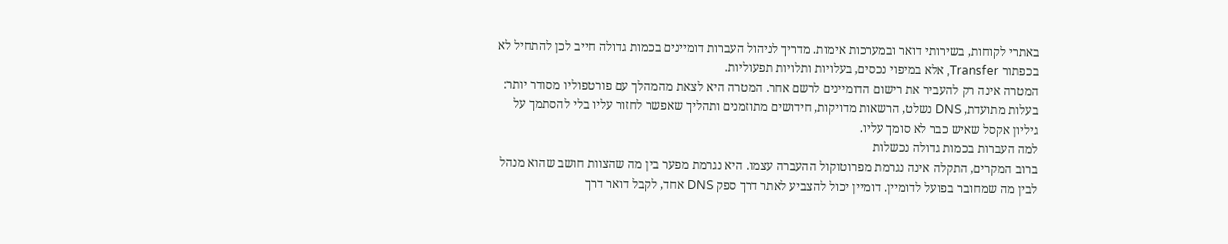באתרי לקוחות, בשירותי דואר ובמערכות אימות. מדריך לניהול העברות דומיינים בכמות גדולה חייב לכן להתחיל לא בכפתור Transfer, אלא במיפוי נכסים, בעלויות ותלויות תפעוליות.
המטרה אינה רק להעביר את רישום הדומיינים לרשם אחר. המטרה היא לצאת מהמהלך עם פורטפוליו מסודר יותר: בעלות מתועדת, DNS נשלט, הרשאות מדויקות, חידושים מתוזמנים ותהליך שאפשר לחזור עליו בלי להסתמך על גיליון אקסל שאיש כבר לא סומך עליו.
למה העברות בכמות גדולה נכשלות
ברוב המקרים, התקלה אינה נגרמת מפרוטוקול ההעברה עצמו. היא נגרמת מפער בין מה שהצוות חושב שהוא מנהל לבין מה שמחובר בפועל לדומיין. דומיין יכול להצביע לאתר דרך ספק DNS אחד, לקבל דואר דרך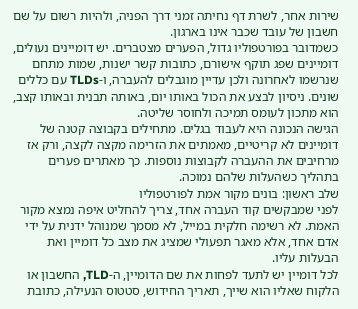שירות אחר, לשרת דף נחיתה זמני דרך הפניה, ולהיות רשום על שם חשבון של עובד שכבר אינו בארגון.
כשמדובר בפורטפוליו גדול, הפערים מצטברים. יש דומיינים נעולים, דומיינים שפג תוקף אישורם, כתובות קשר ישנות, שמות מתחם שנרשמו לאחרונה ולכן עדיין מוגבלים להעברה, ו-TLDs עם כללים שונים. ניסיון לבצע את הכול באותו יום, באותה תבנית ובאותו קצב, הוא מתכון לעומס תמיכה ולחוסר שליטה.
הגישה הנכונה היא לעבוד בגלים. מתחילים בקבוצה קטנה של דומיינים לא קריטיים, מאמתים את הזרימה מקצה לקצה, ורק אז מרחיבים את ההעברה לקבוצות נוספות. כך מאתרים פערים בתהליך כשהעלות שלהם נמוכה.
שלב ראשון: בונים מקור אמת לפורטפוליו
לפני שמבקשים קוד העברה אחד, צריך להחליט איפה נמצא מקור האמת. לא רשימה חלקית במייל, לא מסמך שמנוהל ידנית על ידי אדם אחד, אלא מאגר תפעולי שמציג את מצב כל דומיין ואת הבעלות עליו.
לכל דומיין יש לתעד לפחות את שם הדומיין, ה-TLD, החשבון או הלקוח שאליו הוא שייך, תאריך החידוש, סטטוס הנעילה, כתובת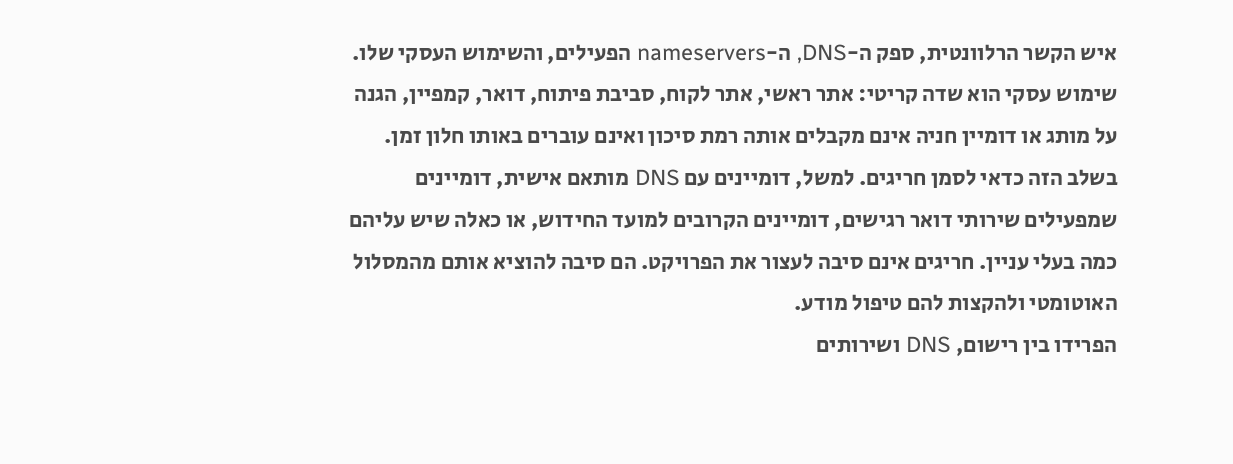איש הקשר הרלוונטית, ספק ה-DNS, ה-nameservers הפעילים, והשימוש העסקי שלו. שימוש עסקי הוא שדה קריטי: אתר ראשי, אתר לקוח, סביבת פיתוח, דואר, קמפיין, הגנה על מותג או דומיין חניה אינם מקבלים אותה רמת סיכון ואינם עוברים באותו חלון זמן.
בשלב הזה כדאי לסמן חריגים. למשל, דומיינים עם DNS מותאם אישית, דומיינים שמפעילים שירותי דואר רגישים, דומיינים הקרובים למועד החידוש, או כאלה שיש עליהם כמה בעלי עניין. חריגים אינם סיבה לעצור את הפרויקט. הם סיבה להוציא אותם מהמסלול האוטומטי ולהקצות להם טיפול מודע.
הפרידו בין רישום, DNS ושירותים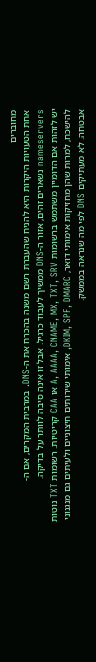מחוברים
אחת הטעויות היקרות היא להניח שהעברת רשם משנה בהכרח את ה-DNS. במרבית המקרים, אם ה-nameservers נשארים זהים, אזור ה-DNS ממשיך לעבוד כרגיל. אבל זו אינה סיבה לוותר על בדיקה.
יש לזהות אם הדומיין משתמש ברשומות A, AAAA, CNAME, MX, TXT, SRV או CAA קריטיות. רשומות TXT נוטות להישכח, למרות שהן מחזיקות אימותי דואר, DKIM, SPF, DMARC, אימותי שירותים חיצוניים ולעיתים גם מנגנוני אבטחה. לא מעתיקים DNS לפי מה שנראה בממשק.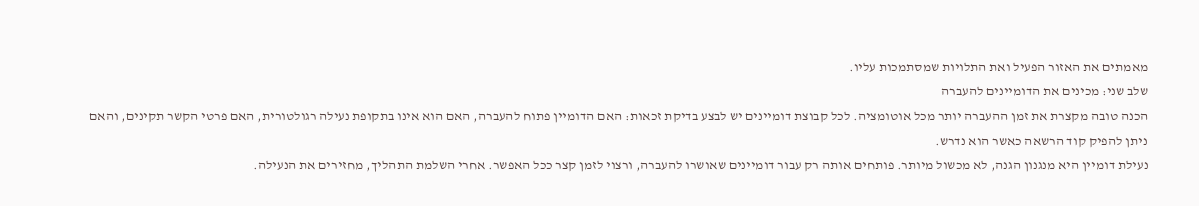מאמתים את האזור הפעיל ואת התלויות שמסתמכות עליו.
שלב שני: מכינים את הדומיינים להעברה
הכנה טובה מקצרת את זמן ההעברה יותר מכל אוטומציה. לכל קבוצת דומיינים יש לבצע בדיקת זכאות: האם הדומיין פתוח להעברה, האם הוא אינו בתקופת נעילה רגולטורית, האם פרטי הקשר תקינים, והאם ניתן להפיק קוד הרשאה כאשר הוא נדרש.
נעילת דומיין היא מנגנון הגנה, לא מכשול מיותר. פותחים אותה רק עבור דומיינים שאושרו להעברה, ורצוי לזמן קצר ככל האפשר. אחרי השלמת התהליך, מחזירים את הנעילה.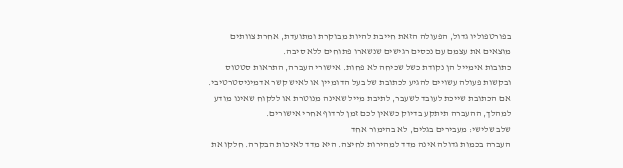בפורטפוליו גדול, הפעולה הזאת חייבת להיות מבוקרת ומתועדת, אחרת צוותים מוצאים את עצמם עם נכסים רגישים שנשארו פתוחים ללא סיבה.
כתובות אימייל הן נקודת כשל שכיחה לא פחות. אישורי העברה, התראות סטטוס ובקשות פעולה עשויים להגיע לכתובת של בעל הדומיין או לאיש קשר אדמיניסטרטיבי. אם הכתובת שייכת לעובד לשעבר, לתיבת מייל שאינה מנוטרת או ללקוח שאינו מודע למהלך, ההעברה תיתקע בדיוק כשאין לכם זמן לרדוף אחרי אישורים.
שלב שלישי: מעבירים בגלים, לא בהימור אחד
העברה בכמות גדולה אינה מדד למהירות לחיצה. היא מדד לאיכות הבקרה. חלקו את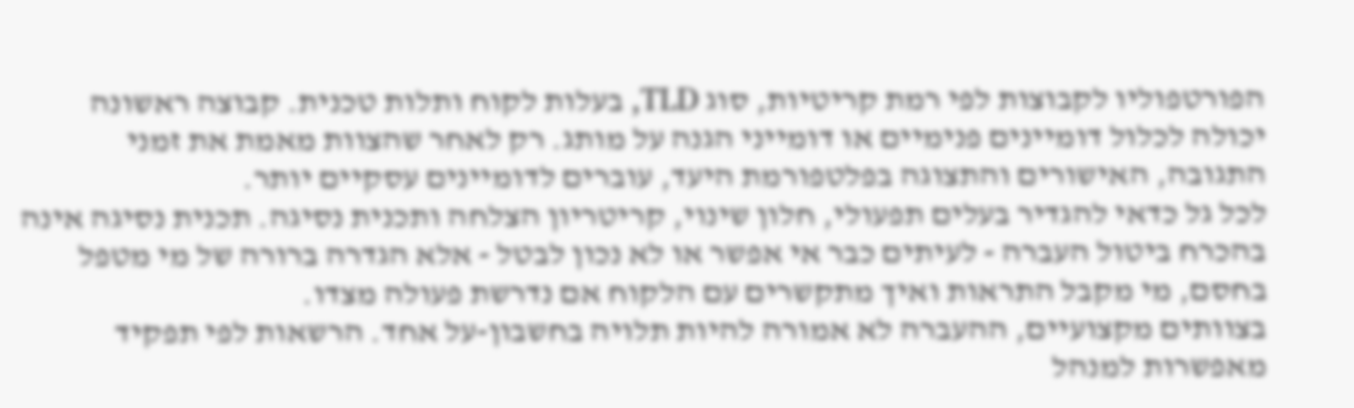הפורטפוליו לקבוצות לפי רמת קריטיות, סוג TLD, בעלות לקוח ותלות טכנית. קבוצה ראשונה יכולה לכלול דומיינים פנימיים או דומייני הגנה על מותג. רק לאחר שהצוות מאמת את זמני התגובה, האישורים והתצוגה בפלטפורמת היעד, עוברים לדומיינים עסקיים יותר.
לכל גל כדאי להגדיר בעלים תפעולי, חלון שינוי, קריטריון הצלחה ותכנית נסיגה. תכנית נסיגה אינה בהכרח ביטול העברה - לעיתים כבר אי אפשר או לא נכון לבטל - אלא הגדרה ברורה של מי מטפל בחסם, מי מקבל התראות ואיך מתקשרים עם הלקוח אם נדרשת פעולה מצדו.
בצוותים מקצועיים, ההעברה לא אמורה להיות תלויה בחשבון-על אחד. הרשאות לפי תפקיד מאפשרות למנהל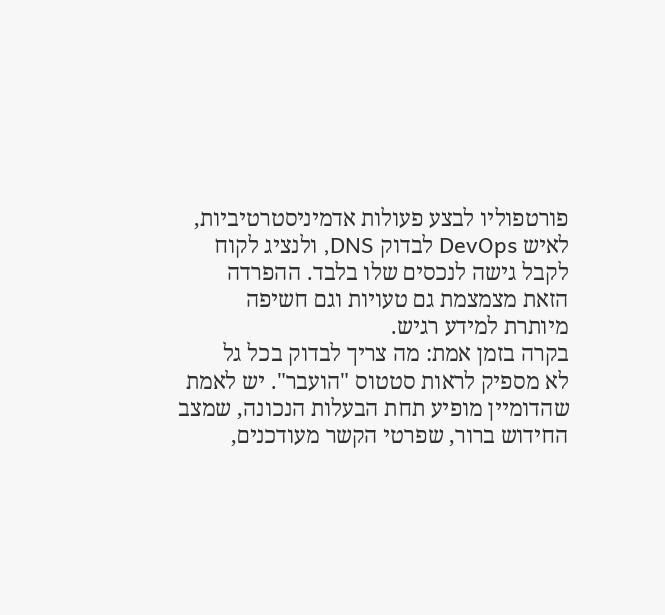פורטפוליו לבצע פעולות אדמיניסטרטיביות, לאיש DevOps לבדוק DNS, ולנציג לקוח לקבל גישה לנכסים שלו בלבד. ההפרדה הזאת מצמצמת גם טעויות וגם חשיפה מיותרת למידע רגיש.
בקרה בזמן אמת: מה צריך לבדוק בכל גל
לא מספיק לראות סטטוס "הועבר". יש לאמת שהדומיין מופיע תחת הבעלות הנכונה, שמצב החידוש ברור, שפרטי הקשר מעודכנים,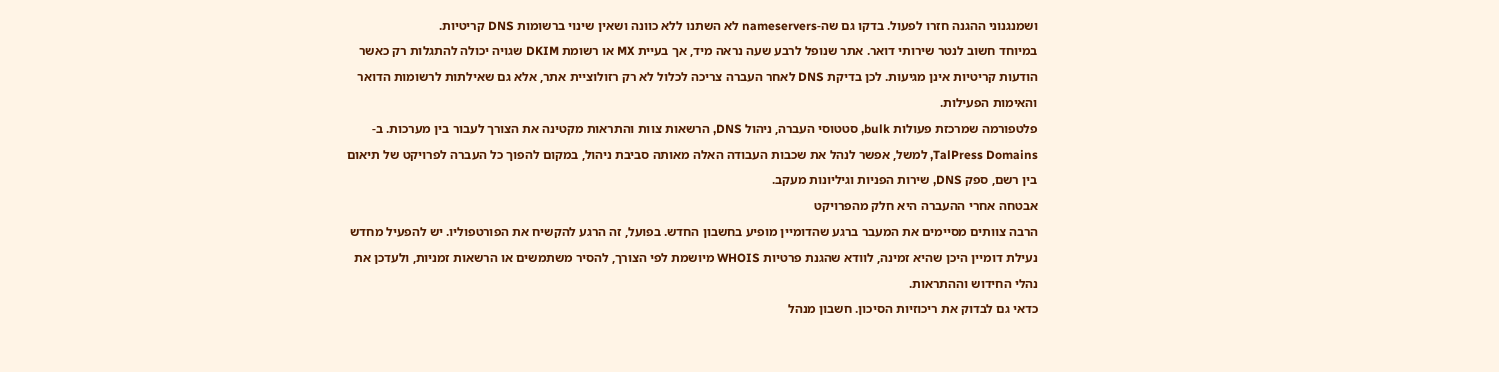ושמנגנוני ההגנה חזרו לפעול. בדקו גם שה-nameservers לא השתנו ללא כוונה ושאין שינוי ברשומות DNS קריטיות.
במיוחד חשוב לנטר שירותי דואר. אתר שנופל לרבע שעה נראה מיד, אך בעיית MX או רשומת DKIM שגויה יכולה להתגלות רק כאשר הודעות קריטיות אינן מגיעות. לכן בדיקת DNS לאחר העברה צריכה לכלול לא רק רזולוציית אתר, אלא גם שאילתות לרשומות הדואר והאימות הפעילות.
פלטפורמה שמרכזת פעולות bulk, סטטוסי העברה, ניהול DNS, הרשאות צוות והתראות מקטינה את הצורך לעבור בין מערכות. ב-TalPress Domains, למשל, אפשר לנהל את שכבות העבודה האלה מאותה סביבת ניהול, במקום להפוך כל העברה לפרויקט של תיאום בין רשם, ספק DNS, שירות הפניות וגיליונות מעקב.
אבטחה אחרי ההעברה היא חלק מהפרויקט
הרבה צוותים מסיימים את המעבר ברגע שהדומיין מופיע בחשבון החדש. בפועל, זה הרגע להקשיח את הפורטפוליו. יש להפעיל מחדש נעילת דומיין היכן שהיא זמינה, לוודא שהגנת פרטיות WHOIS מיושמת לפי הצורך, להסיר משתמשים או הרשאות זמניות, ולעדכן את נהלי החידוש וההתראות.
כדאי גם לבדוק את ריכוזיות הסיכון. חשבון מנהל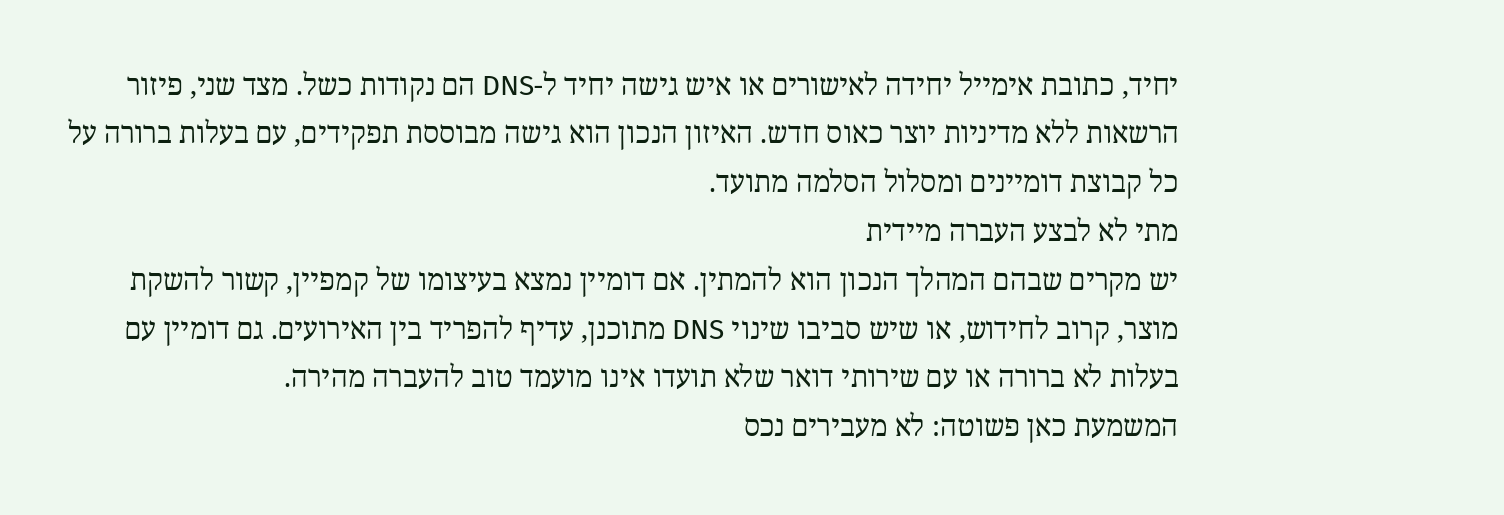יחיד, כתובת אימייל יחידה לאישורים או איש גישה יחיד ל-DNS הם נקודות כשל. מצד שני, פיזור הרשאות ללא מדיניות יוצר כאוס חדש. האיזון הנכון הוא גישה מבוססת תפקידים, עם בעלות ברורה על כל קבוצת דומיינים ומסלול הסלמה מתועד.
מתי לא לבצע העברה מיידית
יש מקרים שבהם המהלך הנכון הוא להמתין. אם דומיין נמצא בעיצומו של קמפיין, קשור להשקת מוצר, קרוב לחידוש, או שיש סביבו שינוי DNS מתוכנן, עדיף להפריד בין האירועים. גם דומיין עם בעלות לא ברורה או עם שירותי דואר שלא תועדו אינו מועמד טוב להעברה מהירה.
המשמעת כאן פשוטה: לא מעבירים נכס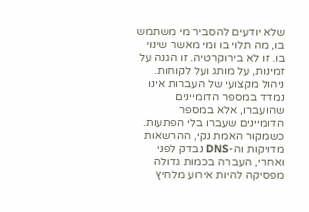שלא יודעים להסביר מי משתמש בו, מה תלוי בו ומי מאשר שינוי בו. זו לא בירוקרטיה. זו הגנה על זמינות, על מותג ועל לקוחות.
ניהול מקצועי של העברות אינו נמדד במספר הדומיינים שהועברו, אלא במספר הדומיינים שעברו בלי הפתעות. כשמקור האמת נקי, ההרשאות מדויקות וה-DNS נבדק לפני ואחרי, העברה בכמות גדולה מפסיקה להיות אירוע מלחיץ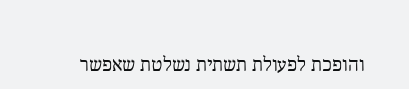והופכת לפעולת תשתית נשלטת שאפשר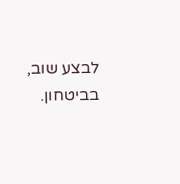לבצע שוב, בביטחון.